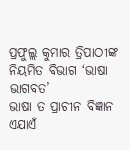ପ୍ରଫୁଲ୍ଲ କୁମାର ତ୍ରିପାଠୀଙ୍କ ନିୟମିତ ବିଭାଗ ‘ଭାଷା ଭାଗବତ’
ଭାଷା ତ ପ୍ରାଚୀନ ବିଜ୍ଞାନ
ଏଯାଏଁ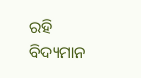ରହି ବିଦ୍ୟମାନ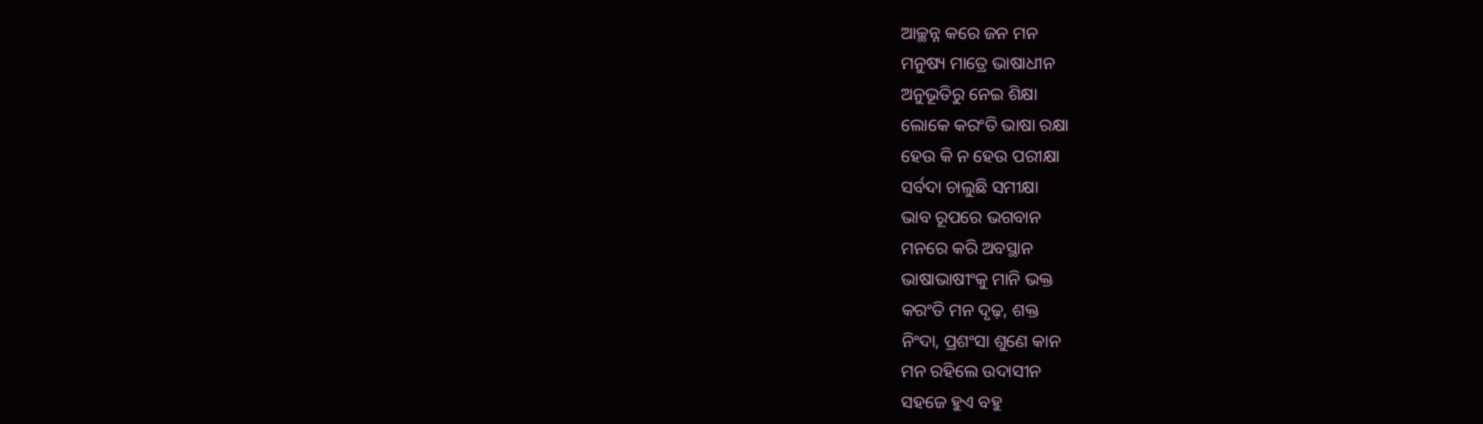ଆଚ୍ଛନ୍ନ କରେ ଜନ ମନ
ମନୁଷ୍ୟ ମାତ୍ରେ ଭାଷାଧୀନ
ଅନୁଭୂତିରୁ ନେଇ ଶିକ୍ଷା
ଲୋକେ କରଂତି ଭାଷା ରକ୍ଷା
ହେଉ କି ନ ହେଉ ପରୀକ୍ଷା
ସର୍ବଦା ଚାଲୁଛି ସମୀକ୍ଷା
ଭାବ ରୂପରେ ଭଗବାନ
ମନରେ କରି ଅବସ୍ଥାନ
ଭାଷାଭାଷୀଂକୁ ମାନି ଭକ୍ତ
କରଂତି ମନ ଦୃଢ଼, ଶକ୍ତ
ନିଂଦା, ପ୍ରଶଂସା ଶୁଣେ କାନ
ମନ ରହିଲେ ଉଦାସୀନ
ସହଜେ ହୁଏ ବହୁ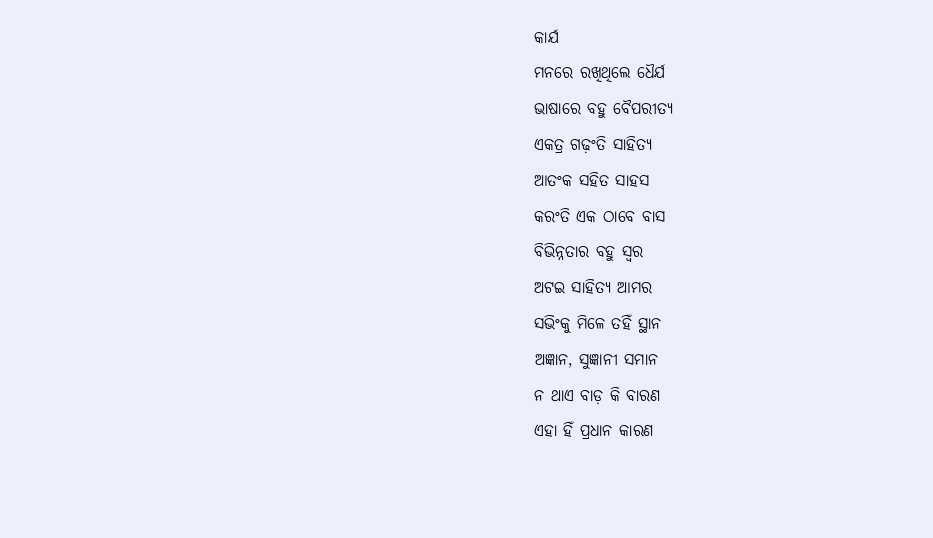କାର୍ଯ
ମନରେ ରଖିଥିଲେ ଧୈର୍ଯ
ଭାଷାରେ ବହୁ ବୈପରୀତ୍ୟ
ଏକତ୍ର ଗଢ଼ଂତି ସାହିତ୍ୟ
ଆତଂକ ସହିତ ସାହସ
କରଂତି ଏକ ଠାବେ ବାସ
ବିଭିନ୍ନତାର ବହୁ ସ୍ବର
ଅଟଇ ସାହିତ୍ୟ ଆମର
ସଭିଂକୁ ମିଳେ ତହିଁ ସ୍ଥାନ
ଅଜ୍ଞାନ, ସୁଜ୍ଞାନୀ ସମାନ
ନ ଥାଏ ବାଡ଼ କି ବାରଣ
ଏହା ହିଁ ପ୍ରଧାନ କାରଣ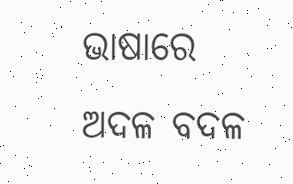ଭାଷାରେ ଅଦଳ ବଦଳ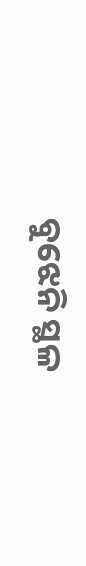ବୁଝେନି ସ୍ଥଳ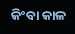କିଂବା କାଳ